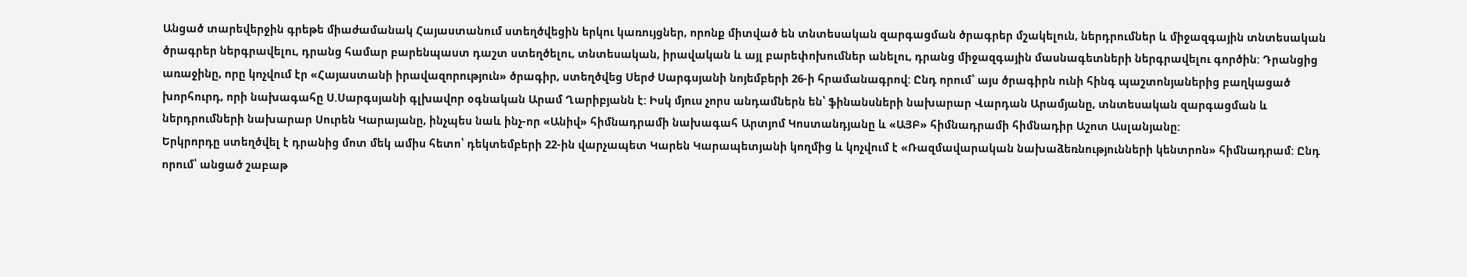Անցած տարեվերջին գրեթե միաժամանակ Հայաստանում ստեղծվեցին երկու կառույցներ, որոնք միտված են տնտեսական զարգացման ծրագրեր մշակելուն, ներդրումներ և միջազգային տնտեսական ծրագրեր ներգրավելու, դրանց համար բարենպաստ դաշտ ստեղծելու, տնտեսական, իրավական և այլ բարեփոխումներ անելու, դրանց միջազգային մասնագետների ներգրավելու գործին: Դրանցից առաջինը, որը կոչվում էր «Հայաստանի իրավազորություն» ծրագիր, ստեղծվեց Սերժ Սարգսյանի նոյեմբերի 26-ի հրամանագրով: Ընդ որում՝ այս ծրագիրն ունի հինգ պաշտոնյաներից բաղկացած խորհուրդ, որի նախագահը Ս.Սարգսյանի գլխավոր օգնական Արամ Ղարիբյանն է: Իսկ մյուս չորս անդամներն են՝ ֆինանսների նախարար Վարդան Արամյանը, տնտեսական զարգացման և ներդրումների նախարար Սուրեն Կարայանը, ինչպես նաև ինչ-որ «Անիվ» հիմնադրամի նախագահ Արտյոմ Կոստանդյանը և «ԱՅԲ» հիմնադրամի հիմնադիր Աշոտ Ասլանյանը:
Երկրորդը ստեղծվել է դրանից մոտ մեկ ամիս հետո՝ դեկտեմբերի 22-ին վարչապետ Կարեն Կարապետյանի կողմից և կոչվում է «Ռազմավարական նախաձեռնությունների կենտրոն» հիմնադրամ: Ընդ որում՝ անցած շաբաթ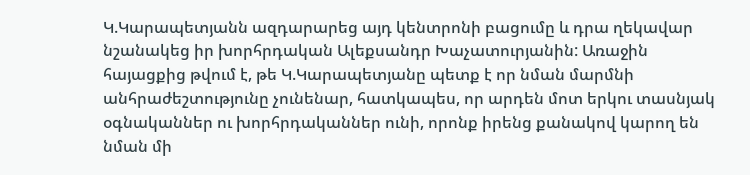Կ.Կարապետյանն ազդարարեց այդ կենտրոնի բացումը և դրա ղեկավար նշանակեց իր խորհրդական Ալեքսանդր Խաչատուրյանին: Առաջին հայացքից թվում է, թե Կ.Կարապետյանը պետք է որ նման մարմնի անհրաժեշտությունը չունենար, հատկապես, որ արդեն մոտ երկու տասնյակ օգնականներ ու խորհրդականներ ունի, որոնք իրենց քանակով կարող են նման մի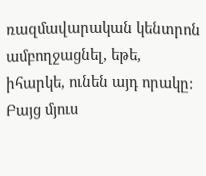ռազմավարական կենտրոն ամբողջացնել, եթե, իհարկե, ունեն այդ որակը:
Բայց մյուս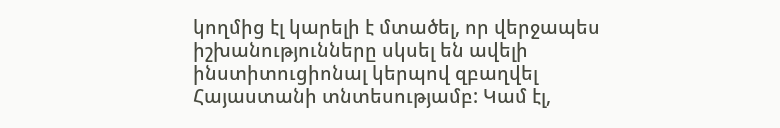կողմից էլ կարելի է մտածել, որ վերջապես իշխանությունները սկսել են ավելի ինստիտուցիոնալ կերպով զբաղվել Հայաստանի տնտեսությամբ: Կամ էլ,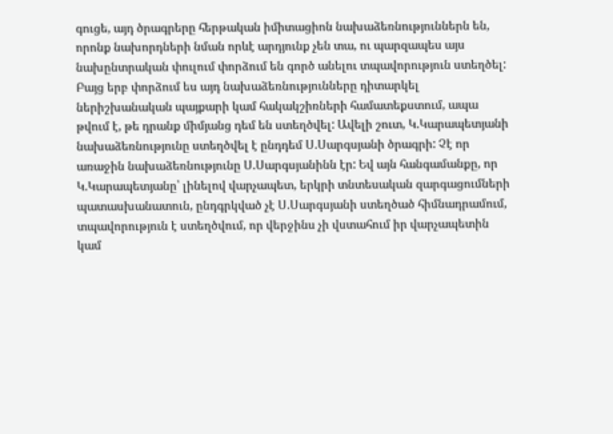գուցե, այդ ծրագրերը հերթական իմիտացիոն նախաձեռնություններն են, որոնք նախորդների նման որևէ արդյունք չեն տա, ու պարզապես այս նախընտրական փուլում փորձում են գործ անելու տպավորություն ստեղծել:
Բայց երբ փորձում ես այդ նախաձեռնությունները դիտարկել ներիշխանական պայքարի կամ հակակշիռների համատեքստում, ապա թվում է, թե դրանք միմյանց դեմ են ստեղծվել: Ավելի շուտ, Կ.Կարապետյանի նախաձեռնությունը ստեղծվել է ընդդեմ Ս.Սարգսյանի ծրագրի: Չէ որ առաջին նախաձեռնությունը Ս.Սարգսյանինն էր: Եվ այն հանգամանքը, որ Կ.Կարապետյանը՝ լինելով վարչապետ, երկրի տնտեսական զարգացումների պատասխանատուն, ընդգրկված չէ Ս.Սարգսյանի ստեղծած հիմնադրամում, տպավորություն է ստեղծվում, որ վերջինս չի վստահում իր վարչապետին կամ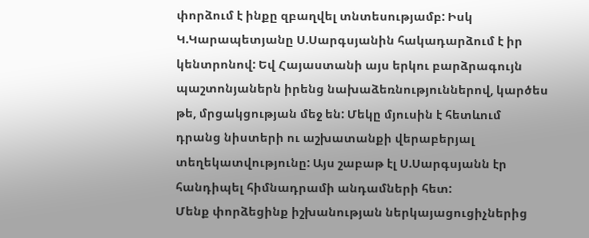փորձում է ինքը զբաղվել տնտեսությամբ: Իսկ Կ.Կարապետյանը Ս.Սարգսյանին հակադարձում է իր կենտրոնով: Եվ Հայաստանի այս երկու բարձրագույն պաշտոնյաներն իրենց նախաձեռնություններով, կարծես թե, մրցակցության մեջ են: Մեկը մյուսին է հետևում դրանց նիստերի ու աշխատանքի վերաբերյալ տեղեկատվությունը: Այս շաբաթ էլ Ս.Սարգսյանն էր հանդիպել հիմնադրամի անդամների հետ:
Մենք փորձեցինք իշխանության ներկայացուցիչներից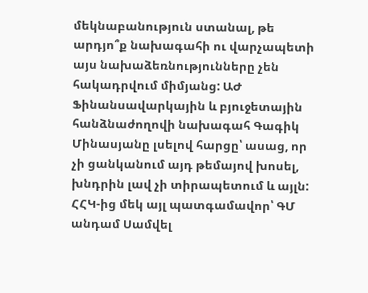մեկնաբանություն ստանալ, թե արդյո՞ք նախագահի ու վարչապետի այս նախաձեռնությունները չեն հակադրվում միմյանց: ԱԺ Ֆինանսավարկային և բյուջետային հանձնաժողովի նախագահ Գագիկ Մինասյանը լսելով հարցը՝ ասաց, որ չի ցանկանում այդ թեմայով խոսել, խնդրին լավ չի տիրապետում և այլն: ՀՀԿ-ից մեկ այլ պատգամավոր՝ ԳՄ անդամ Սամվել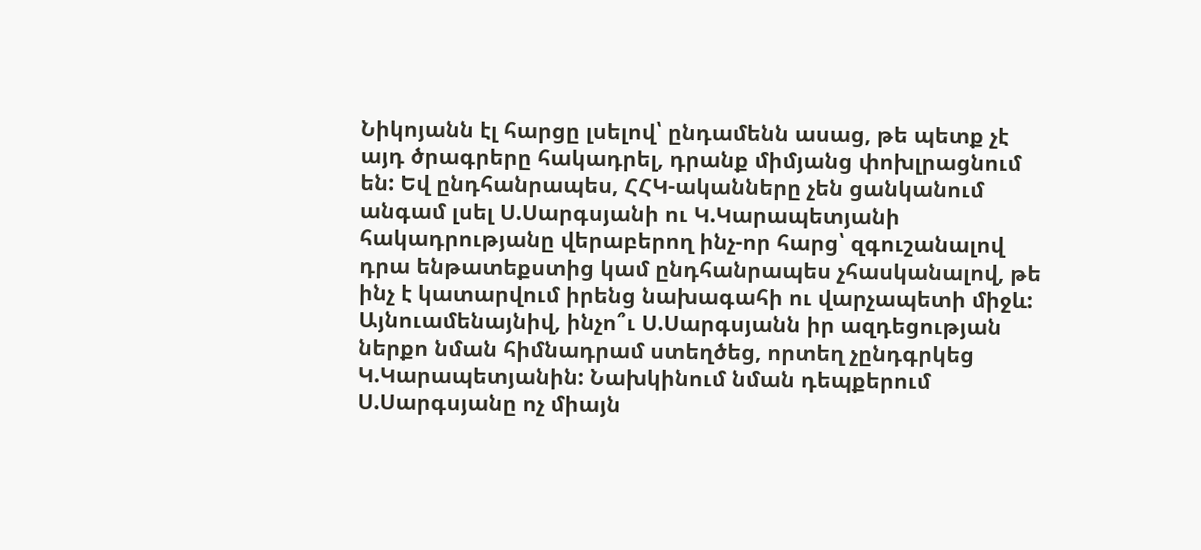Նիկոյանն էլ հարցը լսելով՝ ընդամենն ասաց, թե պետք չէ այդ ծրագրերը հակադրել, դրանք միմյանց փոխլրացնում են: Եվ ընդհանրապես, ՀՀԿ-ականները չեն ցանկանում անգամ լսել Ս.Սարգսյանի ու Կ.Կարապետյանի հակադրությանը վերաբերող ինչ-որ հարց՝ զգուշանալով դրա ենթատեքստից կամ ընդհանրապես չհասկանալով, թե ինչ է կատարվում իրենց նախագահի ու վարչապետի միջև:
Այնուամենայնիվ, ինչո՞ւ Ս.Սարգսյանն իր ազդեցության ներքո նման հիմնադրամ ստեղծեց, որտեղ չընդգրկեց Կ.Կարապետյանին: Նախկինում նման դեպքերում Ս.Սարգսյանը ոչ միայն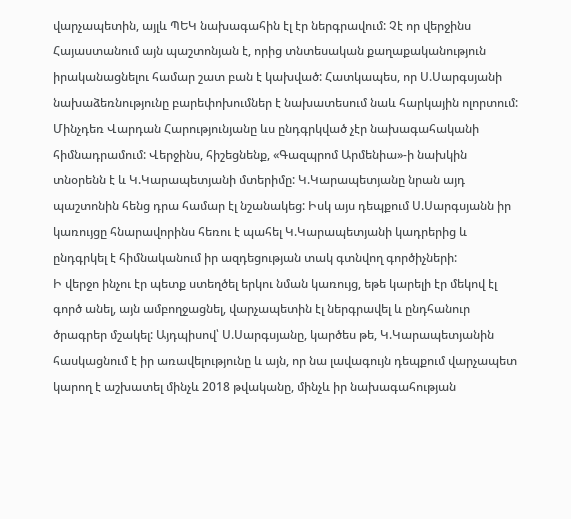վարչապետին, այլև ՊԵԿ նախագահին էլ էր ներգրավում: Չէ որ վերջինս Հայաստանում այն պաշտոնյան է, որից տնտեսական քաղաքականություն իրականացնելու համար շատ բան է կախված: Հատկապես, որ Ս.Սարգսյանի նախաձեռնությունը բարեփոխումներ է նախատեսում նաև հարկային ոլորտում: Մինչդեռ Վարդան Հարությունյանը ևս ընդգրկված չէր նախագահականի հիմնադրամում: Վերջինս, հիշեցնենք, «Գազպրոմ Արմենիա»-ի նախկին տնօրենն է և Կ.Կարապետյանի մտերիմը: Կ.Կարապետյանը նրան այդ պաշտոնին հենց դրա համար էլ նշանակեց: Իսկ այս դեպքում Ս.Սարգսյանն իր կառույցը հնարավորինս հեռու է պահել Կ.Կարապետյանի կադրերից և ընդգրկել է հիմնականում իր ազդեցության տակ գտնվող գործիչների:
Ի վերջո ինչու էր պետք ստեղծել երկու նման կառույց, եթե կարելի էր մեկով էլ գործ անել, այն ամբողջացնել, վարչապետին էլ ներգրավել և ընդհանուր ծրագրեր մշակել: Այդպիսով՝ Ս.Սարգսյանը, կարծես թե, Կ.Կարապետյանին հասկացնում է իր առավելությունը և այն, որ նա լավագույն դեպքում վարչապետ կարող է աշխատել մինչև 2018 թվականը, մինչև իր նախագահության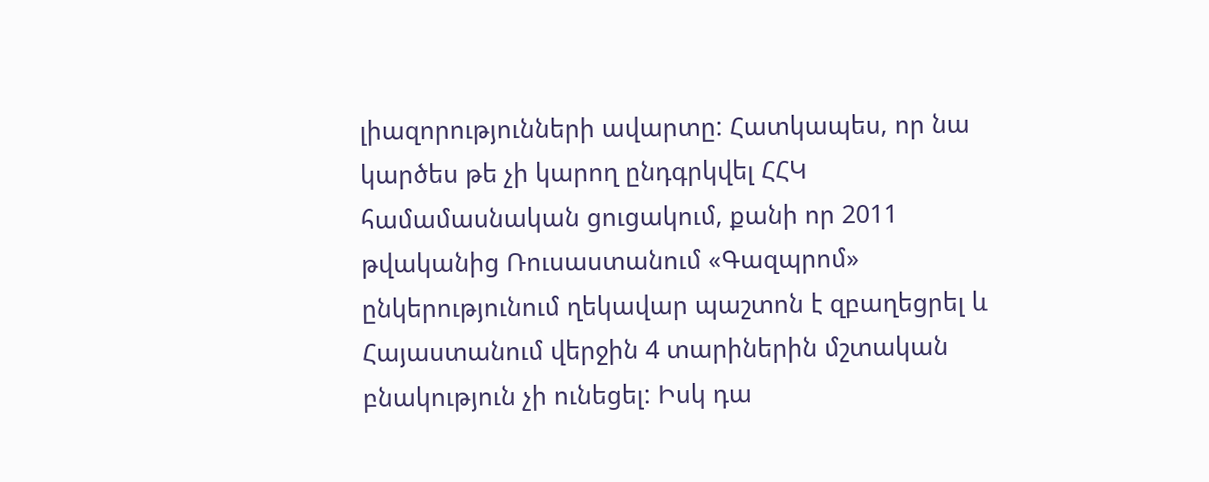լիազորությունների ավարտը: Հատկապես, որ նա կարծես թե չի կարող ընդգրկվել ՀՀԿ համամասնական ցուցակում, քանի որ 2011 թվականից Ռուսաստանում «Գազպրոմ» ընկերությունում ղեկավար պաշտոն է զբաղեցրել և Հայաստանում վերջին 4 տարիներին մշտական բնակություն չի ունեցել: Իսկ դա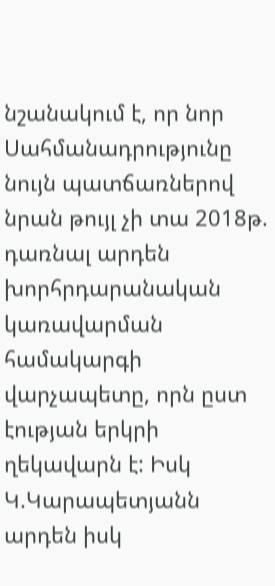նշանակում է, որ նոր Սահմանադրությունը նույն պատճառներով նրան թույլ չի տա 2018թ. դառնալ արդեն խորհրդարանական կառավարման համակարգի վարչապետը, որն ըստ էության երկրի ղեկավարն է: Իսկ Կ.Կարապետյանն արդեն իսկ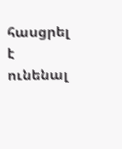հասցրել է ունենալ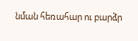նման հեռահար ու բարձր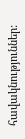հավակնություններ: